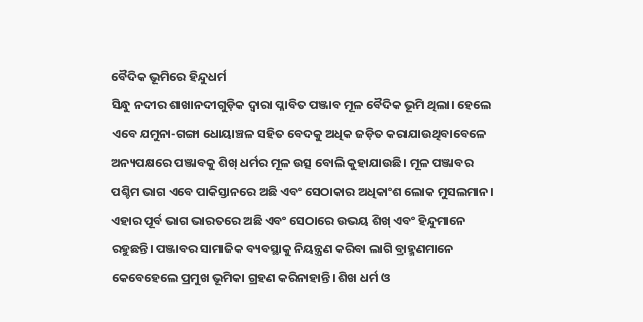ବୈଦିକ ଭୂମିରେ ହିନ୍ଦୁଧର୍ମ
ସିନ୍ଧୁ ନଦୀର ଶାଖାନଦୀଗୁଡ଼ିକ ଦ୍ୱାରା ପ୍ଳାବିତ ପଞ୍ଜାବ ମୂଳ ବୈଦିକ ଭୂମି ଥିଲା। ହେଲେ ଏବେ ଯମୁନା-ଗଙ୍ଗା ଧୋୟାଞ୍ଚଳ ସହିତ ବେଦକୁ ଅଧିକ ଜଡ଼ିତ କରାଯାଉଥିବାବେଳେ ଅନ୍ୟପକ୍ଷରେ ପଞ୍ଜାବକୁ ଶିଖ୍ ଧର୍ମର ମୂଳ ଉତ୍ସ ବୋଲି କୁହାଯାଉଛି। ମୂଳ ପଞ୍ଜାବର ପଶ୍ଚିମ ଭାଗ ଏବେ ପାକିସ୍ତାନରେ ଅଛି ଏବଂ ସେଠାକାର ଅଧିକାଂଶ ଲୋକ ମୁସଲମାନ। ଏହାର ପୂର୍ବ ଭାଗ ଭାରତରେ ଅଛି ଏବଂ ସେଠାରେ ଉଭୟ ଶିଖ୍ ଏବଂ ହିନ୍ଦୁମାନେ ରହୁଛନ୍ତି। ପଞ୍ଜାବର ସାମାଜିକ ବ୍ୟବସ୍ଥାକୁ ନିୟନ୍ତ୍ରଣ କରିବା ଲାଗି ବ୍ରାହ୍ମଣମାନେ କେବେହେଲେ ପ୍ରମୁଖ ଭୂମିକା ଗ୍ରହଣ କରିନାହାନ୍ତି। ଶିଖ ଧର୍ମ ଓ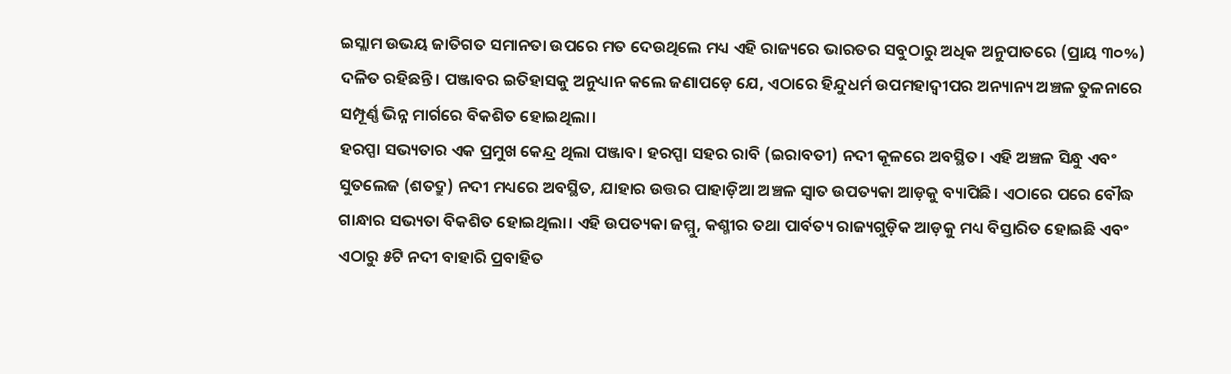ଇସ୍ଲାମ ଉଭୟ ଜାତିଗତ ସମାନତା ଉପରେ ମତ ଦେଉଥିଲେ ମଧ୍ୟ ଏହି ରାଜ୍ୟରେ ଭାରତର ସବୁଠାରୁ ଅଧିକ ଅନୁପାତରେ (ପ୍ରାୟ ୩୦%) ଦଳିତ ରହିଛନ୍ତି। ପଞ୍ଜାବର ଇତିହାସକୁ ଅନୁଧ୍ୟାନ କଲେ ଜଣାପଡ଼େ ଯେ, ଏଠାରେ ହିନ୍ଦୁଧର୍ମ ଉପମହାଦ୍ୱୀପର ଅନ୍ୟାନ୍ୟ ଅଞ୍ଚଳ ତୁଳନାରେ ସମ୍ପୂର୍ଣ୍ଣ ଭିନ୍ନ ମାର୍ଗରେ ବିକଶିତ ହୋଇଥିଲା।
ହରପ୍ପା ସଭ୍ୟତାର ଏକ ପ୍ରମୁଖ କେନ୍ଦ୍ର ଥିଲା ପଞ୍ଜାବ। ହରପ୍ପା ସହର ରାବି (ଇରାବତୀ) ନଦୀ କୂଳରେ ଅବସ୍ଥିତ। ଏହି ଅଞ୍ଚଳ ସିନ୍ଧୁ ଏବଂ ସୁତଲେଜ (ଶତଦ୍ରୁ) ନଦୀ ମଧ୍ୟରେ ଅବସ୍ଥିତ, ଯାହାର ଉତ୍ତର ପାହାଡ଼ିଆ ଅଞ୍ଚଳ ସ୍ବାତ ଉପତ୍ୟକା ଆଡ଼କୁ ବ୍ୟାପିଛି। ଏଠାରେ ପରେ ବୌଦ୍ଧ ଗାନ୍ଧାର ସଭ୍ୟତା ବିକଶିତ ହୋଇଥିଲା। ଏହି ଉପତ୍ୟକା ଜମ୍ମୁ, କଶ୍ମୀର ତଥା ପାର୍ବତ୍ୟ ରାଜ୍ୟଗୁଡ଼ିକ ଆଡ଼କୁ ମଧ୍ୟ ବିସ୍ତାରିତ ହୋଇଛି ଏବଂ ଏଠାରୁ ୫ଟି ନଦୀ ବାହାରି ପ୍ରବାହିତ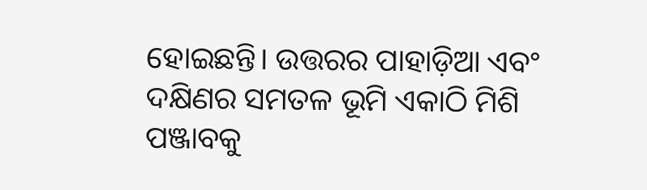ହୋଇଛନ୍ତି। ଉତ୍ତରର ପାହାଡ଼ିଆ ଏବଂ ଦକ୍ଷିଣର ସମତଳ ଭୂମି ଏକାଠି ମିଶି ପଞ୍ଜାବକୁ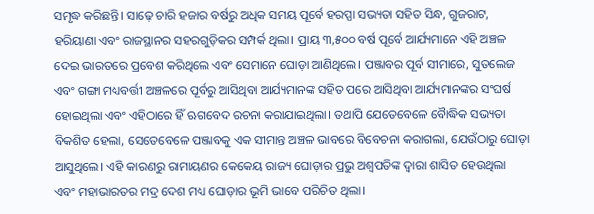ସମୃଦ୍ଧ କରିଛନ୍ତି। ସାଢ଼େ ଚାରି ହଜାର ବର୍ଷରୁ ଅଧିକ ସମୟ ପୂର୍ବେ ହରପ୍ପା ସଭ୍ୟତା ସହିତ ସିନ୍ଧ, ଗୁଜରାଟ, ହରିୟାଣା ଏବଂ ରାଜସ୍ଥାନର ସହରଗୁଡ଼ିକର ସମ୍ପର୍କ ଥିଲା। ପ୍ରାୟ ୩,୫୦୦ ବର୍ଷ ପୂର୍ବେ ଆର୍ଯ୍ୟମାନେ ଏହି ଅଞ୍ଚଳ ଦେଇ ଭାରତରେ ପ୍ରବେଶ କରିଥିଲେ ଏବଂ ସେମାନେ ଘୋଡ଼ା ଆଣିଥିଲେ। ପଞ୍ଜାବର ପୂର୍ବ ସୀମାରେ, ସୁତଲେଜ ଏବଂ ଗଙ୍ଗା ମଧ୍ୟବର୍ତ୍ତୀ ଅଞ୍ଚଳରେ ପୂର୍ବରୁ ଆସିଥିବା ଆର୍ଯ୍ୟମାନଙ୍କ ସହିତ ପରେ ଆସିଥିବା ଆର୍ଯ୍ୟମାନଙ୍କର ସଂଘର୍ଷ ହୋଇଥିଲା ଏବଂ ଏହିଠାରେ ହିଁ ଋଗବେଦ ରଚନା କରାଯାଇଥିଲା। ତଥାପି ଯେତେବେଳେ ବୈାଦ୍ଧିକ ସଭ୍ୟତା ବିକଶିତ ହେଲା, ସେତେବେଳେ ପଞ୍ଜାବକୁ ଏକ ସୀମାନ୍ତ ଅଞ୍ଚଳ ଭାବରେ ବିବେଚନା କରାଗଲା, ଯେଉଁଠାରୁ ଘୋଡ଼ା ଆସୁଥିଲେ। ଏହି କାରଣରୁ ରାମାୟଣର କେକେୟ ରାଜ୍ୟ ଘୋଡ଼ାର ପ୍ରଭୁ ଅଶ୍ୱପତିଙ୍କ ଦ୍ୱାରା ଶାସିତ ହେଉଥିଲା ଏବଂ ମହାଭାରତର ମଦ୍ର ଦେଶ ମଧ୍ୟ ଘୋଡ଼ାର ଭୂମି ଭାବେ ପରିଚିତ ଥିଲା।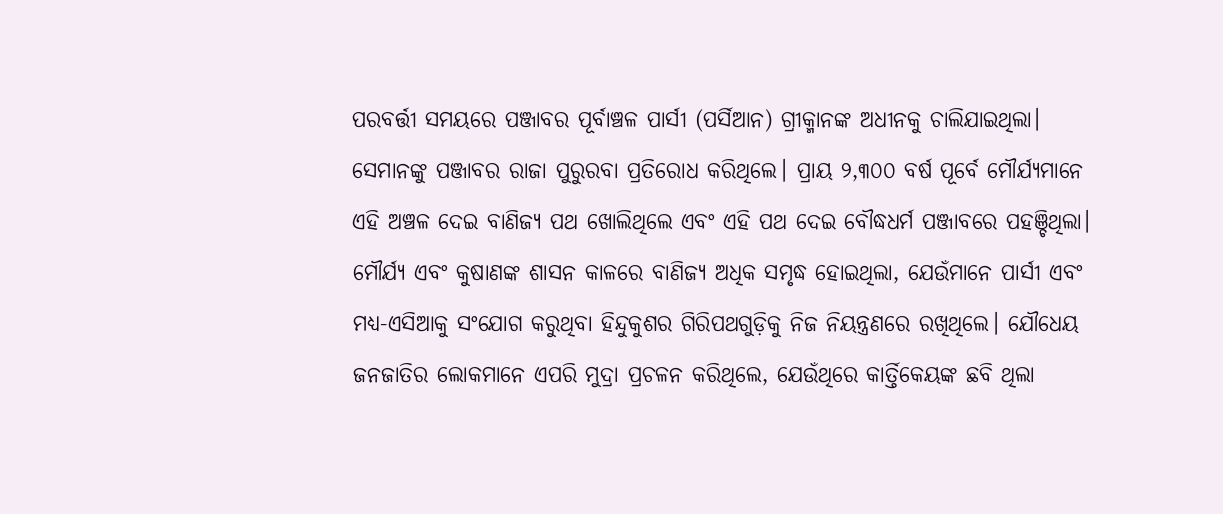ପରବର୍ତ୍ତୀ ସମୟରେ ପଞ୍ଜାବର ପୂର୍ବାଞ୍ଚଳ ପାର୍ସୀ (ପର୍ସିଆନ) ଗ୍ରୀକ୍ମାନଙ୍କ ଅଧୀନକୁ ଚାଲିଯାଇଥିଲା। ସେମାନଙ୍କୁ ପଞ୍ଜାବର ରାଜା ପୁରୁରବା ପ୍ରତିରୋଧ କରିଥିଲେ। ପ୍ରାୟ ୨,୩୦୦ ବର୍ଷ ପୂର୍ବେ ମୌର୍ଯ୍ୟମାନେ ଏହି ଅଞ୍ଚଳ ଦେଇ ବାଣିଜ୍ୟ ପଥ ଖୋଲିଥିଲେ ଏବଂ ଏହି ପଥ ଦେଇ ବୌଦ୍ଧଧର୍ମ ପଞ୍ଜାବରେ ପହଞ୍ଚିଥିଲା। ମୌର୍ଯ୍ୟ ଏବଂ କୁଷାଣଙ୍କ ଶାସନ କାଳରେ ବାଣିଜ୍ୟ ଅଧିକ ସମୃଦ୍ଧ ହୋଇଥିଲା, ଯେଉଁମାନେ ପାର୍ସୀ ଏବଂ ମଧ୍ୟ-ଏସିଆକୁ ସଂଯୋଗ କରୁଥିବା ହିନ୍ଦୁକୁଶର ଗିରିପଥଗୁଡ଼ିକୁ ନିଜ ନିୟନ୍ତ୍ରଣରେ ରଖିଥିଲେ। ଯୌଧେୟ ଜନଜାତିର ଲୋକମାନେ ଏପରି ମୁଦ୍ରା ପ୍ରଚଳନ କରିଥିଲେ, ଯେଉଁଥିରେ କାର୍ତ୍ତିକେୟଙ୍କ ଛବି ଥିଲା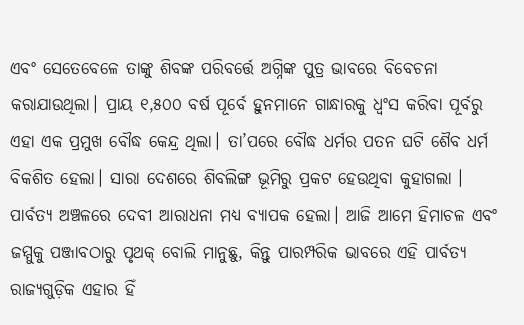ଏବଂ ସେତେବେଳେ ତାଙ୍କୁ ଶିବଙ୍କ ପରିବର୍ତ୍ତେ ଅଗ୍ନିଙ୍କ ପୁତ୍ର ଭାବରେ ବିବେଚନା କରାଯାଉଥିଲା। ପ୍ରାୟ ୧,୫୦୦ ବର୍ଷ ପୂର୍ବେ ହୁନମାନେ ଗାନ୍ଧାରକୁ ଧ୍ୱଂସ କରିବା ପୂର୍ବରୁ ଏହା ଏକ ପ୍ରମୁଖ ବୌଦ୍ଧ କେନ୍ଦ୍ର ଥିଲା। ତା’ପରେ ବୌଦ୍ଧ ଧର୍ମର ପତନ ଘଟି ଶୈବ ଧର୍ମ ବିକଶିତ ହେଲା। ସାରା ଦେଶରେ ଶିବଲିଙ୍ଗ ଭୂମିରୁ ପ୍ରକଟ ହେଉଥିବା କୁହାଗଲା । ପାର୍ବତ୍ୟ ଅଞ୍ଚଳରେ ଦେବୀ ଆରାଧନା ମଧ୍ୟ ବ୍ୟାପକ ହେଲା। ଆଜି ଆମେ ହିମାଚଳ ଏବଂ ଜମ୍ମୁକୁ ପଞ୍ଜାବଠାରୁ ପୃଥକ୍ ବୋଲି ମାନୁଛୁ, କିନ୍ତୁ ପାରମ୍ପରିକ ଭାବରେ ଏହି ପାର୍ବତ୍ୟ ରାଜ୍ୟଗୁଡ଼ିକ ଏହାର ହିଁ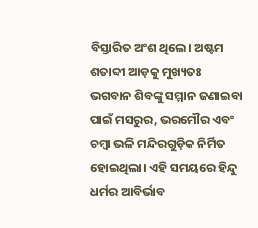ବିସ୍ତାରିତ ଅଂଶ ଥିଲେ। ଅଷ୍ଟମ ଶତାବ୍ଦୀ ଆଡ଼କୁ ମୁଖ୍ୟତଃ ଭଗବାନ ଶିବଙ୍କୁ ସମ୍ମାନ ଜଣାଇବା ପାଇଁ ମସରୁର, ଭରମୌର ଏବଂ ଚମ୍ବା ଭଳି ମନ୍ଦିରଗୁଡ଼ିକ ନିର୍ମିତ ହୋଇଥିଲା। ଏହି ସମୟରେ ହିନ୍ଦୁ ଧର୍ମର ଆବିର୍ଭାବ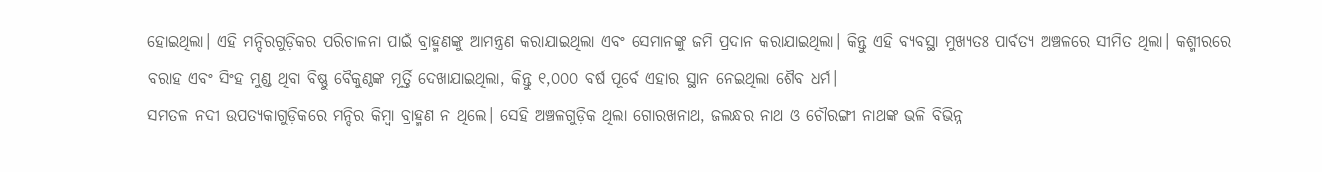ହୋଇଥିଲା। ଏହି ମନ୍ଦିରଗୁଡ଼ିକର ପରିଚାଳନା ପାଇଁ ବ୍ରାହ୍ମଣଙ୍କୁ ଆମନ୍ତ୍ରଣ କରାଯାଇଥିଲା ଏବଂ ସେମାନଙ୍କୁ ଜମି ପ୍ରଦାନ କରାଯାଇଥିଲା। କିନ୍ତୁ ଏହି ବ୍ୟବସ୍ଥା ମୁଖ୍ୟତଃ ପାର୍ବତ୍ୟ ଅଞ୍ଚଳରେ ସୀମିତ ଥିଲା। କଶ୍ମୀରରେ ବରାହ ଏବଂ ସିଂହ ମୁଣ୍ଡ ଥିବା ବିଷ୍ଣୁ ବୈକୁଣ୍ଠଙ୍କ ମୂର୍ତ୍ତି ଦେଖାଯାଇଥିଲା, କିନ୍ତୁ ୧,୦୦୦ ବର୍ଷ ପୂର୍ବେ ଏହାର ସ୍ଥାନ ନେଇଥିଲା ଶୈବ ଧର୍ମ।
ସମତଳ ନଦୀ ଉପତ୍ୟକାଗୁଡ଼ିକରେ ମନ୍ଦିର କିମ୍ବା ବ୍ରାହ୍ମଣ ନ ଥିଲେ। ସେହି ଅଞ୍ଚଳଗୁଡ଼ିକ ଥିଲା ଗୋରଖନାଥ, ଜଲନ୍ଧର ନାଥ ଓ ଚୌରଙ୍ଗୀ ନାଥଙ୍କ ଭଳି ବିଭିନ୍ନ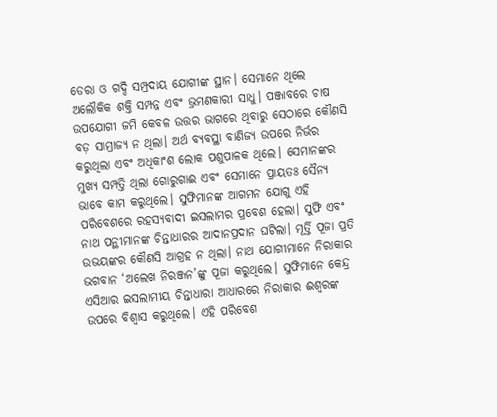ଡେରା ଓ ଗଦ୍ଦି ସମ୍ପ୍ରଦାୟ ଯୋଗୀଙ୍କ ସ୍ଥାନ। ସେମାନେ ଥିଲେ ଅଲୌକିକ ଶକ୍ତି ସମ୍ପନ୍ନ ଏବଂ ଭ୍ରମଣକାରୀ ସାଧୁ। ପଞ୍ଜାବରେ ଚାଷ ଉପଯୋଗୀ ଜମି କେବଳ ଉତ୍ତର ଭାଗରେ ଥିବାରୁ ସେଠାରେ କୌଣସି ବଡ଼ ସାମ୍ରାଜ୍ୟ ନ ଥିଲା। ଅର୍ଥ ବ୍ୟବସ୍ଥା ବାଣିଜ୍ୟ ଉପରେ ନିର୍ଭର କରୁଥିଲା ଏବଂ ଅଧିକାଂଶ ଲୋକ ପଶୁପାଳକ ଥିଲେ। ସେମାନଙ୍କର ମୁଖ୍ୟ ସମ୍ପତ୍ତି ଥିଲା ଗୋରୁଗାଈ ଏବଂ ସେମାନେ ପ୍ରାୟତଃ ସୈନ୍ୟ ଭାବେ କାମ କରୁଥିଲେ। ସୁଫିମାନଙ୍କ ଆଗମନ ଯୋଗୁ ଏହି ପରିବେଶରେ ରହସ୍ୟବାଦୀ ଇସଲାମର ପ୍ରବେଶ ହେଲା। ସୁଫି ଏବଂ ନାଥ ପନ୍ଥୀମାନଙ୍କ ଚିନ୍ତାଧାରର ଆଦାନପ୍ରଦାନ ଘଟିଲା। ମୂର୍ତ୍ତି ପୂଜା ପ୍ରତି ଉଭୟଙ୍କର କୌଣସି ଆଗ୍ରହ ନ ଥିଲା। ନାଥ ଯୋଗୀମାନେ ନିରାକାର ଭଗବାନ ‘ଅଲେଖ ନିରଞ୍ଜନ’ଙ୍କୁ ପୂଜା କରୁଥିଲେ। ସୁଫିମାନେ କେନ୍ଦ୍ର ଏସିଆର ଇସଲାମୀୟ ଚିନ୍ତାଧାରା ଆଧାରରେ ନିରାକାର ଈଶ୍ୱରଙ୍କ ଉପରେ ବିଶ୍ୱାସ କରୁଥିଲେ। ଏହି ପରିବେଶ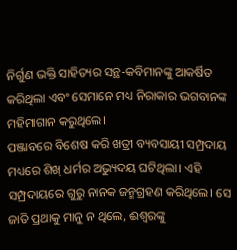ନିର୍ଗୁଣ ଭକ୍ତି ସାହିତ୍ୟର ସନ୍ଥ-କବିମାନଙ୍କୁ ଆକର୍ଷିତ କରିଥିଲା ଏବଂ ସେମାନେ ମଧ୍ୟ ନିରାକାର ଭଗବାନଙ୍କ ମହିମାଗାନ କରୁଥିଲେ।
ପଞ୍ଜାବରେ ବିଶେଷ କରି ଖତ୍ରୀ ବ୍ୟବସାୟୀ ସମ୍ପ୍ରଦାୟ ମଧ୍ୟରେ ଶିଖ୍ ଧର୍ମର ଅଭ୍ୟୁଦୟ ଘଟିଥିଲା। ଏହି ସମ୍ପ୍ରଦାୟରେ ଗୁରୁ ନାନକ ଜନ୍ମଗ୍ରହଣ କରିଥିଲେ। ସେ ଜାତି ପ୍ରଥାକୁ ମାନୁ ନ ଥିଲେ, ଈଶ୍ୱରଙ୍କୁ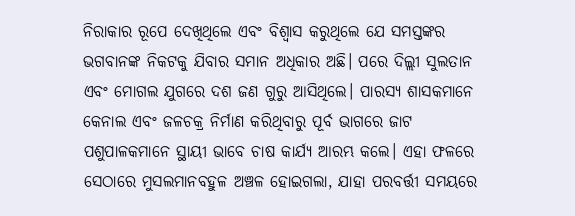ନିରାକାର ରୂପେ ଦେଖିଥିଲେ ଏବଂ ବିଶ୍ୱାସ କରୁଥିଲେ ଯେ ସମସ୍ତଙ୍କର ଭଗବାନଙ୍କ ନିକଟକୁ ଯିବାର ସମାନ ଅଧିକାର ଅଛି। ପରେ ଦିଲ୍ଲୀ ସୁଲତାନ ଏବଂ ମୋଗଲ ଯୁଗରେ ଦଶ ଜଣ ଗୁରୁ ଆସିଥିଲେ। ପାରସ୍ୟ ଶାସକମାନେ କେନାଲ ଏବଂ ଜଳଚକ୍ର ନିର୍ମାଣ କରିଥିବାରୁ ପୂର୍ବ ଭାଗରେ ଜାଟ ପଶୁପାଳକମାନେ ସ୍ଥାୟୀ ଭାବେ ଚାଷ କାର୍ଯ୍ୟ ଆରମ୍ଭ କଲେ। ଏହା ଫଳରେ ସେଠାରେ ମୁସଲମାନବହୁଳ ଅଞ୍ଚଳ ହୋଇଗଲା, ଯାହା ପରବର୍ତ୍ତୀ ସମୟରେ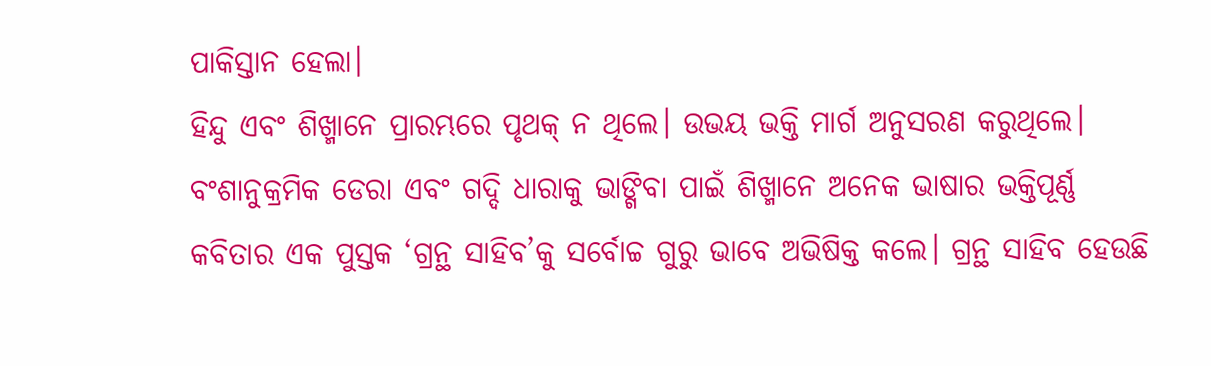ପାକିସ୍ତାନ ହେଲା।
ହିନ୍ଦୁ ଏବଂ ଶିଖ୍ମାନେ ପ୍ରାରମ୍ଭରେ ପୃଥକ୍ ନ ଥିଲେ। ଉଭୟ ଭକ୍ତି ମାର୍ଗ ଅନୁସରଣ କରୁଥିଲେ। ବଂଶାନୁକ୍ରମିକ ଡେରା ଏବଂ ଗଦ୍ଦି ଧାରାକୁ ଭାଙ୍ଗିବା ପାଇଁ ଶିଖ୍ମାନେ ଅନେକ ଭାଷାର ଭକ୍ତିପୂର୍ଣ୍ଣ କବିତାର ଏକ ପୁସ୍ତକ ‘ଗ୍ରନ୍ଥ ସାହିବ’କୁ ସର୍ବୋଚ୍ଚ ଗୁରୁ ଭାବେ ଅଭିଷିକ୍ତ କଲେ। ଗ୍ରନ୍ଥ ସାହିବ ହେଉଛି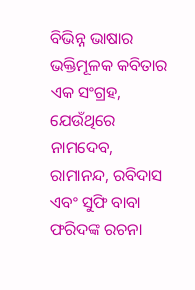ବିଭିନ୍ନ ଭାଷାର ଭକ୍ତିମୂଳକ କବିତାର ଏକ ସଂଗ୍ରହ, ଯେଉଁଥିରେ ନାମଦେବ, ରାମାନନ୍ଦ, ରବିଦାସ ଏବଂ ସୁଫି ବାବା ଫରିଦଙ୍କ ରଚନା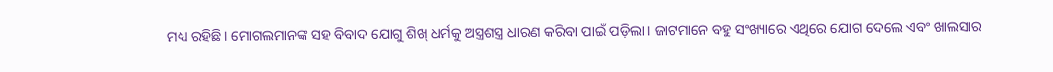ମଧ୍ୟ ରହିଛି। ମୋଗଲମାନଙ୍କ ସହ ବିବାଦ ଯୋଗୁ ଶିଖ୍ ଧର୍ମକୁ ଅସ୍ତ୍ରଶସ୍ତ୍ର ଧାରଣ କରିବା ପାଇଁ ପଡ଼ିଲା। ଜାଟମାନେ ବହୁ ସଂଖ୍ୟାରେ ଏଥିରେ ଯୋଗ ଦେଲେ ଏବଂ ଖାଲସାର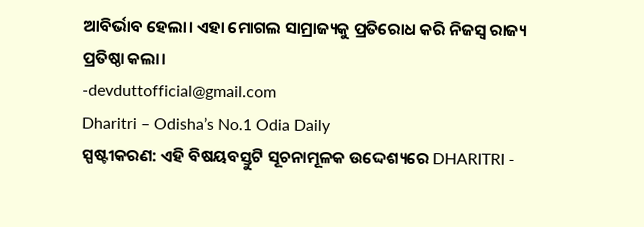ଆବିର୍ଭାବ ହେଲା। ଏହା ମୋଗଲ ସାମ୍ରାଜ୍ୟକୁ ପ୍ରତିରୋଧ କରି ନିଜସ୍ବ ରାଜ୍ୟ ପ୍ରତିଷ୍ଠା କଲା।
-devduttofficial@gmail.com
Dharitri – Odisha’s No.1 Odia Daily
ସ୍ପଷ୍ଟୀକରଣ: ଏହି ବିଷୟବସ୍ତୁଟି ସୂଚନାମୂଳକ ଉଦ୍ଦେଶ୍ୟରେ DHARITRI -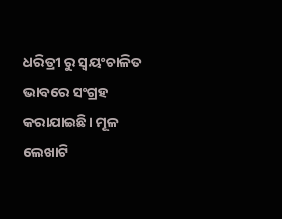ଧରିତ୍ରୀ ରୁ ସ୍ୱୟଂଚାଳିତ ଭାବରେ ସଂଗ୍ରହ କରାଯାଇଛି। ମୂଳ ଲେଖାଟି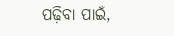ପଢ଼ିବା ପାଇଁ,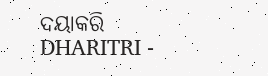ଦୟାକରି DHARITRI -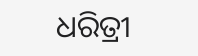ଧରିତ୍ରୀ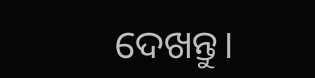ଦେଖନ୍ତୁ।